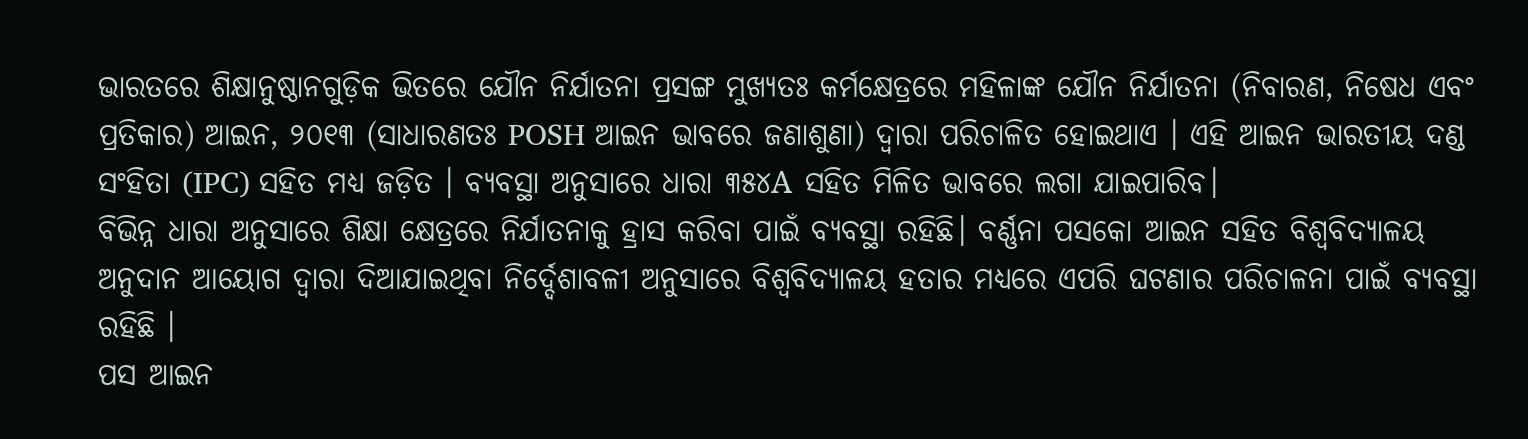ଭାରତରେ ଶିକ୍ଷାନୁଷ୍ଠାନଗୁଡ଼ିକ ଭିତରେ ଯୌନ ନିର୍ଯାତନା ପ୍ରସଙ୍ଗ ମୁଖ୍ୟତଃ କର୍ମକ୍ଷେତ୍ରରେ ମହିଳାଙ୍କ ଯୌନ ନିର୍ଯାତନା (ନିବାରଣ, ନିଷେଧ ଏବଂ ପ୍ରତିକାର) ଆଇନ, ୨୦୧୩ (ସାଧାରଣତଃ POSH ଆଇନ ଭାବରେ ଜଣାଶୁଣା) ଦ୍ୱାରା ପରିଚାଳିତ ହୋଇଥାଏ । ଏହି ଆଇନ ଭାରତୀୟ ଦଣ୍ଡ ସଂହିତା (IPC) ସହିତ ମଧ୍ୟ ଜଡ଼ିତ । ବ୍ୟବସ୍ଥା ଅନୁସାରେ ଧାରା ୩୫୪A ସହିତ ମିଳିତ ଭାବରେ ଲଗା ଯାଇପାରିବ।
ବିଭିନ୍ନ ଧାରା ଅନୁସାରେ ଶିକ୍ଷା କ୍ଷେତ୍ରରେ ନିର୍ଯାତନାକୁ ହ୍ରାସ କରିବା ପାଇଁ ବ୍ୟବସ୍ଥା ରହିଛି। ବର୍ଣ୍ଣନା ପସକୋ ଆଇନ ସହିତ ବିଶ୍ୱବିଦ୍ୟାଳୟ ଅନୁଦାନ ଆୟୋଗ ଦ୍ଵାରା ଦିଆଯାଇଥିବା ନିର୍ଦ୍ଦେଶାବଳୀ ଅନୁସାରେ ବିଶ୍ୱବିଦ୍ୟାଳୟ ହତାର ମଧ୍ୟରେ ଏପରି ଘଟଣାର ପରିଚାଳନା ପାଇଁ ବ୍ୟବସ୍ଥା ରହିଛି ।
ପସ ଆଇନ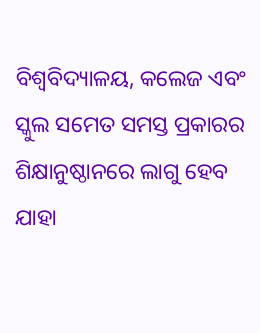ବିଶ୍ୱବିଦ୍ୟାଳୟ, କଲେଜ ଏବଂ ସ୍କୁଲ ସମେତ ସମସ୍ତ ପ୍ରକାରର ଶିକ୍ଷାନୁଷ୍ଠାନରେ ଲାଗୁ ହେବ ଯାହା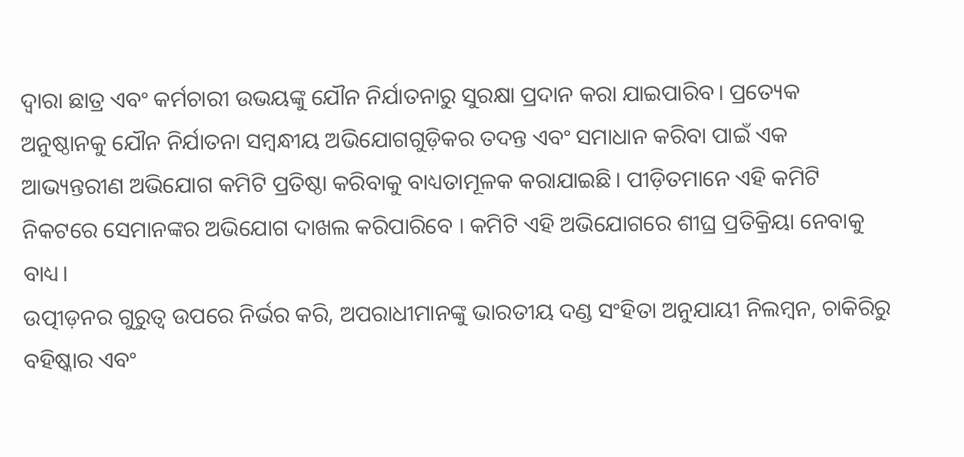ଦ୍ଵାରା ଛାତ୍ର ଏବଂ କର୍ମଚାରୀ ଉଭୟଙ୍କୁ ଯୌନ ନିର୍ଯାତନାରୁ ସୁରକ୍ଷା ପ୍ରଦାନ କରା ଯାଇପାରିବ। ପ୍ରତ୍ୟେକ ଅନୁଷ୍ଠାନକୁ ଯୌନ ନିର୍ଯାତନା ସମ୍ବନ୍ଧୀୟ ଅଭିଯୋଗଗୁଡ଼ିକର ତଦନ୍ତ ଏବଂ ସମାଧାନ କରିବା ପାଇଁ ଏକ ଆଭ୍ୟନ୍ତରୀଣ ଅଭିଯୋଗ କମିଟି ପ୍ରତିଷ୍ଠା କରିବାକୁ ବାଧ୍ୟତାମୂଳକ କରାଯାଇଛି। ପୀଡ଼ିତମାନେ ଏହି କମିଟି ନିକଟରେ ସେମାନଙ୍କର ଅଭିଯୋଗ ଦାଖଲ କରିପାରିବେ । କମିଟି ଏହି ଅଭିଯୋଗରେ ଶୀଘ୍ର ପ୍ରତିକ୍ରିୟା ନେବାକୁ ବାଧ୍ୟ।
ଉତ୍ପୀଡ଼ନର ଗୁରୁତ୍ୱ ଉପରେ ନିର୍ଭର କରି, ଅପରାଧୀମାନଙ୍କୁ ଭାରତୀୟ ଦଣ୍ଡ ସଂହିତା ଅନୁଯାୟୀ ନିଲମ୍ବନ, ଚାକିରିରୁ ବହିଷ୍କାର ଏବଂ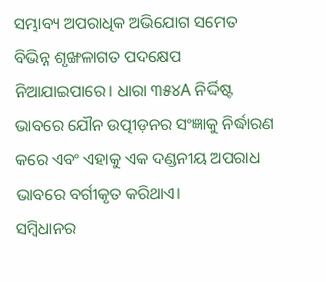ସମ୍ଭାବ୍ୟ ଅପରାଧିକ ଅଭିଯୋଗ ସମେତ ବିଭିନ୍ନ ଶୃଙ୍ଖଳାଗତ ପଦକ୍ଷେପ ନିଆଯାଇପାରେ। ଧାରା ୩୫୪A ନିର୍ଦ୍ଦିଷ୍ଟ ଭାବରେ ଯୌନ ଉତ୍ପୀଡ଼ନର ସଂଜ୍ଞାକୁ ନିର୍ଦ୍ଧାରଣ କରେ ଏବଂ ଏହାକୁ ଏକ ଦଣ୍ଡନୀୟ ଅପରାଧ ଭାବରେ ବର୍ଗୀକୃତ କରିଥାଏ।
ସମ୍ବିଧାନର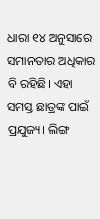ଧାରା ୧୪ ଅନୁସାରେ ସମାନତାର ଅଧିକାର ବି ରହିଛି। ଏହା ସମସ୍ତ ଛାତ୍ରଙ୍କ ପାଇଁ ପ୍ରଯୁଜ୍ୟ। ଲିଙ୍ଗ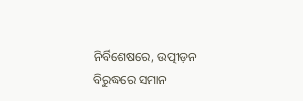ନିର୍ବିଶେଷରେ, ଉତ୍ପୀଡ଼ନ ବିରୁଦ୍ଧରେ ସମାନ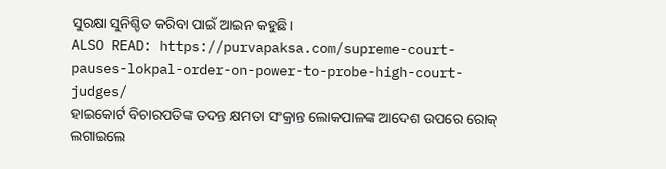ସୁରକ୍ଷା ସୁନିଶ୍ଚିତ କରିବା ପାଇଁ ଆଇନ କହୁଛି।
ALSO READ: https://purvapaksa.com/supreme-court-pauses-lokpal-order-on-power-to-probe-high-court-judges/
ହାଇକୋର୍ଟ ବିଚାରପତିଙ୍କ ତଦନ୍ତ କ୍ଷମତା ସଂକ୍ରାନ୍ତ ଲୋକପାଳଙ୍କ ଆଦେଶ ଉପରେ ରୋକ୍ ଲଗାଇଲେ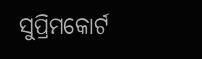ସୁପ୍ରିମକୋର୍ଟ